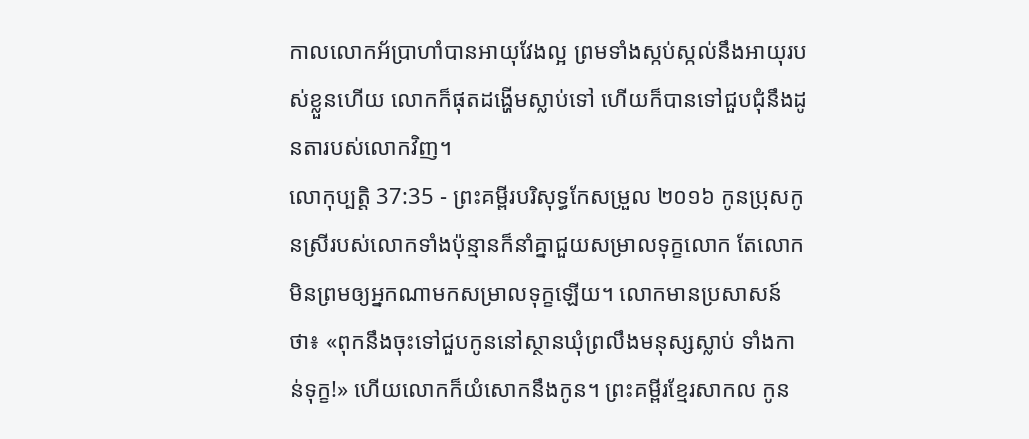កាលលោកអ័ប្រាហាំបានអាយុវែងល្អ ព្រមទាំងស្កប់ស្កល់នឹងអាយុរបស់ខ្លួនហើយ លោកក៏ផុតដង្ហើមស្លាប់ទៅ ហើយក៏បានទៅជួបជុំនឹងដូនតារបស់លោកវិញ។
លោកុប្បត្តិ 37:35 - ព្រះគម្ពីរបរិសុទ្ធកែសម្រួល ២០១៦ កូនប្រុសកូនស្រីរបស់លោកទាំងប៉ុន្មានក៏នាំគ្នាជួយសម្រាលទុក្ខលោក តែលោកមិនព្រមឲ្យអ្នកណាមកសម្រាលទុក្ខឡើយ។ លោកមានប្រសាសន៍ថា៖ «ពុកនឹងចុះទៅជួបកូននៅស្ថានឃុំព្រលឹងមនុស្សស្លាប់ ទាំងកាន់ទុក្ខ!» ហើយលោកក៏យំសោកនឹងកូន។ ព្រះគម្ពីរខ្មែរសាកល កូន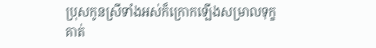ប្រុសកូនស្រីទាំងអស់ក៏ក្រោកឡើងសម្រាលទុក្ខគាត់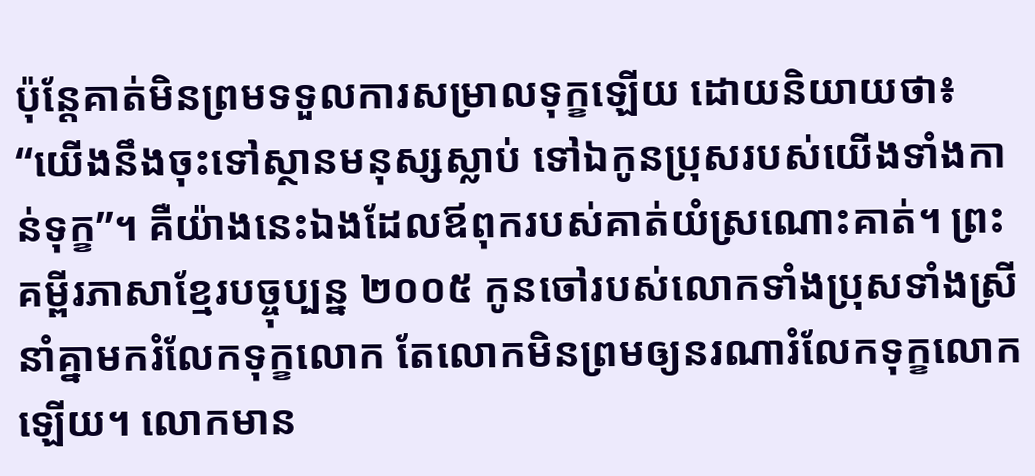ប៉ុន្តែគាត់មិនព្រមទទួលការសម្រាលទុក្ខឡើយ ដោយនិយាយថា៖ “យើងនឹងចុះទៅស្ថានមនុស្សស្លាប់ ទៅឯកូនប្រុសរបស់យើងទាំងកាន់ទុក្ខ”។ គឺយ៉ាងនេះឯងដែលឪពុករបស់គាត់យំស្រណោះគាត់។ ព្រះគម្ពីរភាសាខ្មែរបច្ចុប្បន្ន ២០០៥ កូនចៅរបស់លោកទាំងប្រុសទាំងស្រីនាំគ្នាមករំលែកទុក្ខលោក តែលោកមិនព្រមឲ្យនរណារំលែកទុក្ខលោកឡើយ។ លោកមាន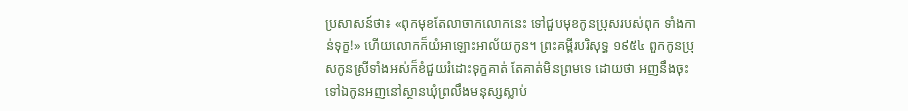ប្រសាសន៍ថា៖ «ពុកមុខតែលាចាកលោកនេះ ទៅជួបមុខកូនប្រុសរបស់ពុក ទាំងកាន់ទុក្ខ!» ហើយលោកក៏យំអាឡោះអាល័យកូន។ ព្រះគម្ពីរបរិសុទ្ធ ១៩៥៤ ពួកកូនប្រុសកូនស្រីទាំងអស់ក៏ខំជួយរំដោះទុក្ខគាត់ តែគាត់មិនព្រមទេ ដោយថា អញនឹងចុះទៅឯកូនអញនៅស្ថានឃុំព្រលឹងមនុស្សស្លាប់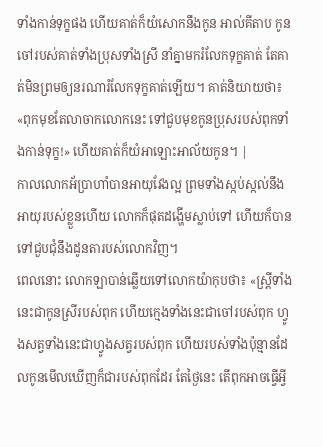ទាំងកាន់ទុក្ខផង ហើយគាត់ក៏យំសោកនឹងកូន អាល់គីតាប កូនចៅរបស់គាត់ទាំងប្រុសទាំងស្រី នាំគ្នាមករំលែកទុក្ខគាត់ តែគាត់មិនព្រមឲ្យនរណារំលែកទុក្ខគាត់ឡើយ។ គាត់និយាយថា៖ «ពុកមុខតែលាចាកលោកនេះ ទៅជួបមុខកូនប្រុសរបស់ពុកទាំងកាន់ទុក្ខ!» ហើយគាត់ក៏យំអាឡោះអាល័យកូន។ |
កាលលោកអ័ប្រាហាំបានអាយុវែងល្អ ព្រមទាំងស្កប់ស្កល់នឹងអាយុរបស់ខ្លួនហើយ លោកក៏ផុតដង្ហើមស្លាប់ទៅ ហើយក៏បានទៅជួបជុំនឹងដូនតារបស់លោកវិញ។
ពេលនោះ លោកឡាបាន់ឆ្លើយទៅលោកយ៉ាកុបថា៖ «ស្ត្រីទាំងនេះជាកូនស្រីរបស់ពុក ហើយក្មេងទាំងនេះជាចៅរបស់ពុក ហ្វូងសត្វទាំងនេះជាហ្វូងសត្វរបស់ពុក ហើយរបស់ទាំងប៉ុន្មានដែលកូនមើលឃើញក៏ជារបស់ពុកដែរ តែថ្ងៃនេះ តើពុកអាចធ្វើអ្វី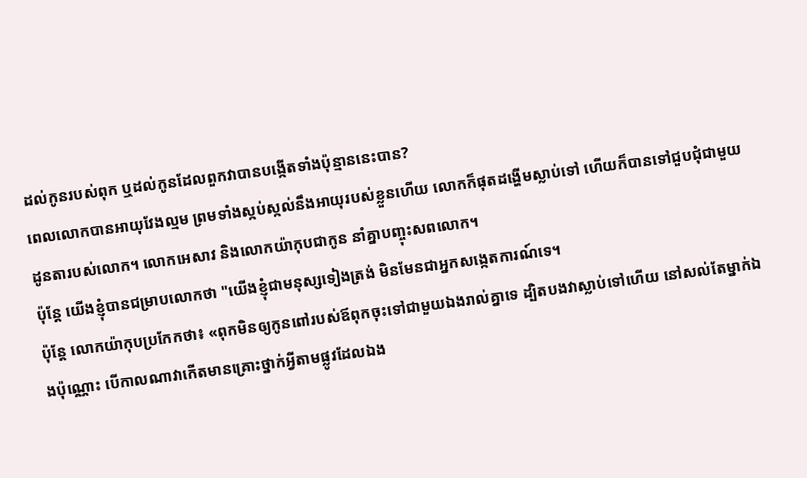ដល់កូនរបស់ពុក ឬដល់កូនដែលពួកវាបានបង្កើតទាំងប៉ុន្មាននេះបាន?
ពេលលោកបានអាយុវែងល្មម ព្រមទាំងស្កប់ស្កល់នឹងអាយុរបស់ខ្លួនហើយ លោកក៏ផុតដង្ហើមស្លាប់ទៅ ហើយក៏បានទៅជួបជុំជាមួយដូនតារបស់លោក។ លោកអេសាវ និងលោកយ៉ាកុបជាកូន នាំគ្នាបញ្ចុះសពលោក។
ប៉ុន្ដែ យើងខ្ញុំបានជម្រាបលោកថា "យើងខ្ញុំជាមនុស្សទៀងត្រង់ មិនមែនជាអ្នកសង្កេតការណ៍ទេ។
ប៉ុន្ដែ លោកយ៉ាកុបប្រកែកថា៖ «ពុកមិនឲ្យកូនពៅរបស់ឪពុកចុះទៅជាមួយឯងរាល់គ្នាទេ ដ្បិតបងវាស្លាប់ទៅហើយ នៅសល់តែម្នាក់ឯងប៉ុណ្ណោះ បើកាលណាវាកើតមានគ្រោះថ្នាក់អ្វីតាមផ្លូវដែលឯង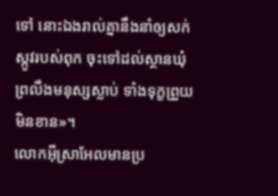ទៅ នោះឯងរាល់គ្នានឹងនាំឲ្យសក់ស្កូវរបស់ពុក ចុះទៅដល់ស្ថានឃុំព្រលឹងមនុស្សស្លាប់ ទាំងទុក្ខព្រួយមិនខាន»។
លោកអ៊ីស្រាអែលមានប្រ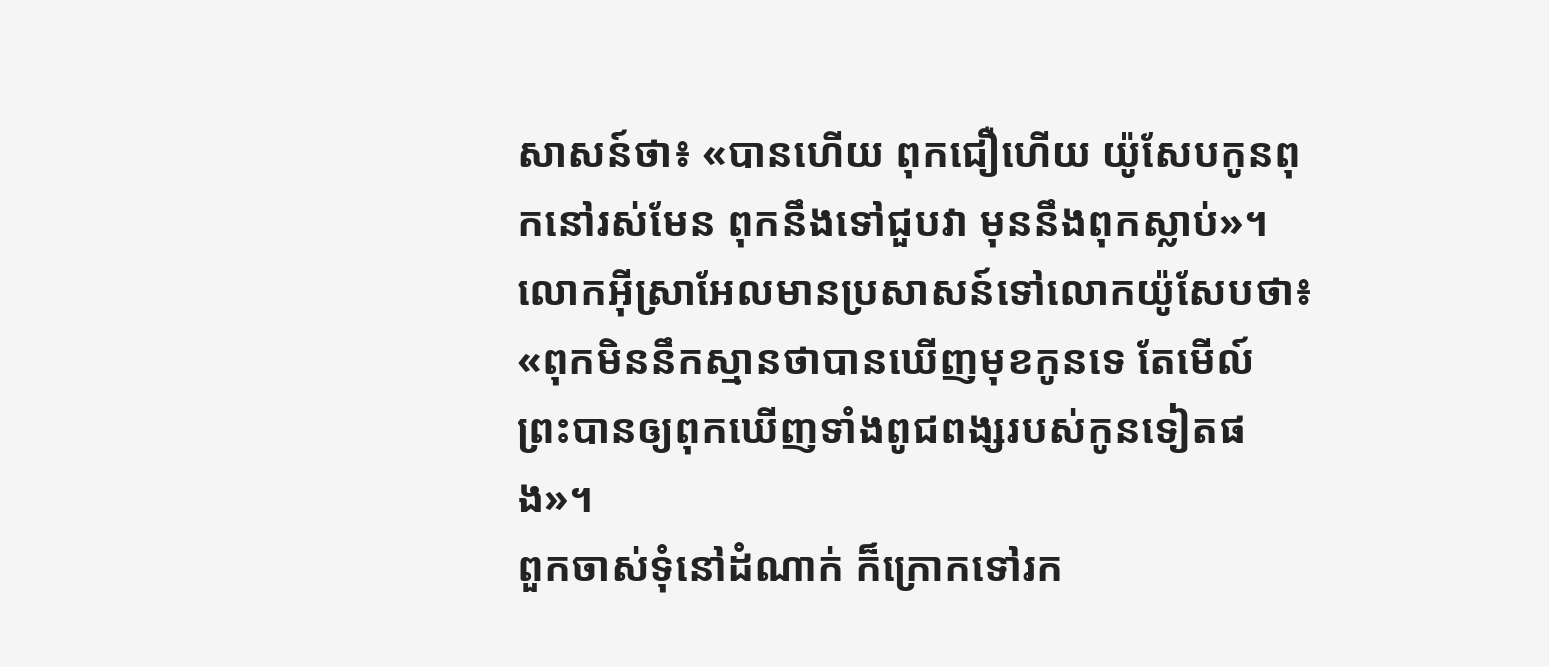សាសន៍ថា៖ «បានហើយ ពុកជឿហើយ យ៉ូសែបកូនពុកនៅរស់មែន ពុកនឹងទៅជួបវា មុននឹងពុកស្លាប់»។
លោកអ៊ីស្រាអែលមានប្រសាសន៍ទៅលោកយ៉ូសែបថា៖ «ពុកមិននឹកស្មានថាបានឃើញមុខកូនទេ តែមើល៍ ព្រះបានឲ្យពុកឃើញទាំងពូជពង្សរបស់កូនទៀតផង»។
ពួកចាស់ទុំនៅដំណាក់ ក៏ក្រោកទៅរក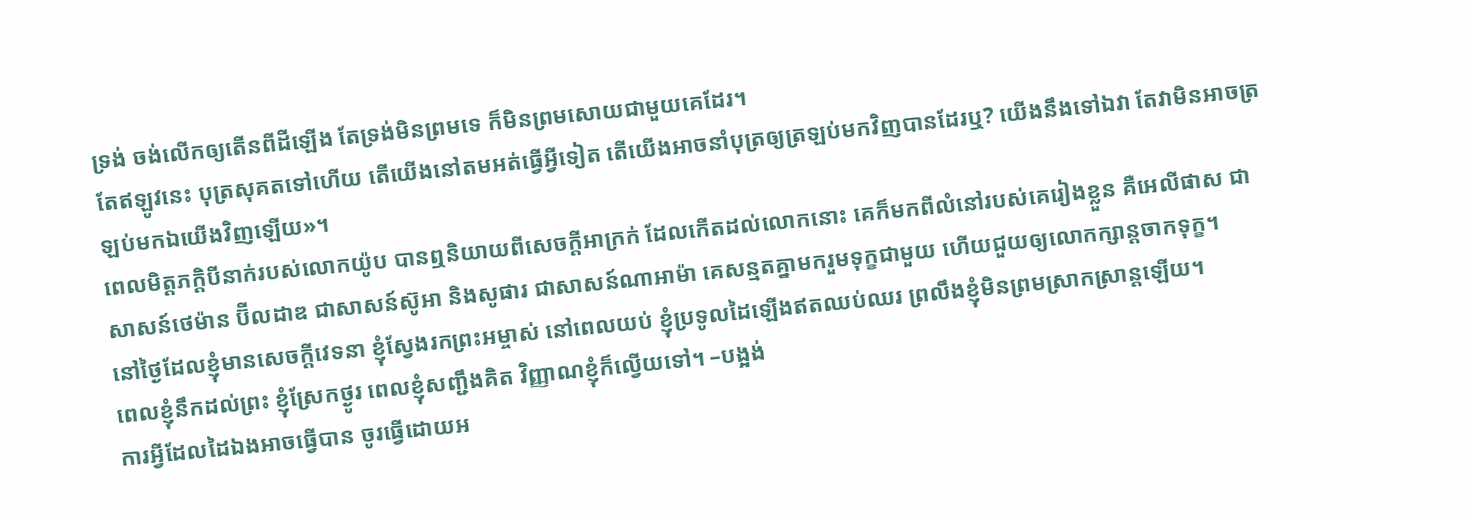ទ្រង់ ចង់លើកឲ្យតើនពីដីឡើង តែទ្រង់មិនព្រមទេ ក៏មិនព្រមសោយជាមួយគេដែរ។
តែឥឡូវនេះ បុត្រសុគតទៅហើយ តើយើងនៅតមអត់ធ្វើអ្វីទៀត តើយើងអាចនាំបុត្រឲ្យត្រឡប់មកវិញបានដែរឬ? យើងនឹងទៅឯវា តែវាមិនអាចត្រឡប់មកឯយើងវិញឡើយ»។
ពេលមិត្តភក្ដិបីនាក់របស់លោកយ៉ូប បានឮនិយាយពីសេចក្ដីអាក្រក់ ដែលកើតដល់លោកនោះ គេក៏មកពីលំនៅរបស់គេរៀងខ្លួន គឺអេលីផាស ជាសាសន៍ថេម៉ាន ប៊ីលដាឌ ជាសាសន៍ស៊ូអា និងសូផារ ជាសាសន៍ណាអាម៉ា គេសន្មតគ្នាមករួមទុក្ខជាមួយ ហើយជួយឲ្យលោកក្សាន្តចាកទុក្ខ។
នៅថ្ងៃដែលខ្ញុំមានសេចក្ដីវេទនា ខ្ញុំស្វែងរកព្រះអម្ចាស់ នៅពេលយប់ ខ្ញុំប្រទូលដៃឡើងឥតឈប់ឈរ ព្រលឹងខ្ញុំមិនព្រមស្រាកស្រាន្តឡើយ។
ពេលខ្ញុំនឹកដល់ព្រះ ខ្ញុំស្រែកថ្ងូរ ពេលខ្ញុំសញ្ជឹងគិត វិញ្ញាណខ្ញុំក៏ល្វើយទៅ។ –បង្អង់
ការអ្វីដែលដៃឯងអាចធ្វើបាន ចូរធ្វើដោយអ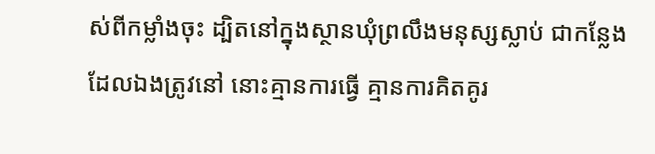ស់ពីកម្លាំងចុះ ដ្បិតនៅក្នុងស្ថានឃុំព្រលឹងមនុស្សស្លាប់ ជាកន្លែងដែលឯងត្រូវនៅ នោះគ្មានការធ្វើ គ្មានការគិតគូរ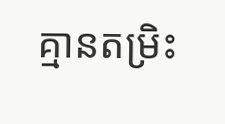គ្មានតម្រិះ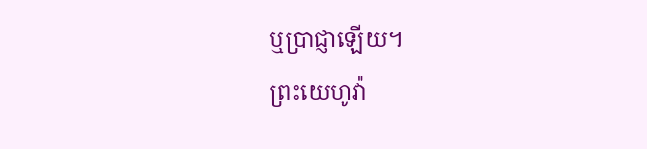ឬប្រាជ្ញាឡើយ។
ព្រះយេហូវ៉ា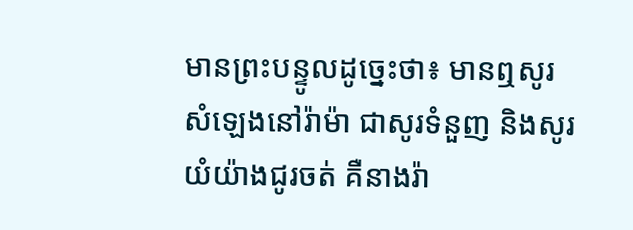មានព្រះបន្ទូលដូច្នេះថា៖ មានឮសូរសំឡេងនៅរ៉ាម៉ា ជាសូរទំនួញ និងសូរយំយ៉ាងជូរចត់ គឺនាងរ៉ា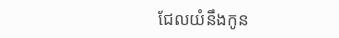ជែលយំនឹងកូន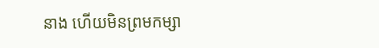នាង ហើយមិនព្រមកម្សា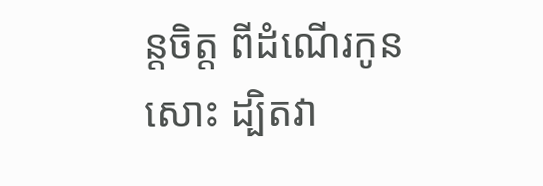ន្តចិត្ត ពីដំណើរកូនសោះ ដ្បិតវា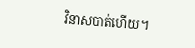វិនាសបាត់ហើយ។